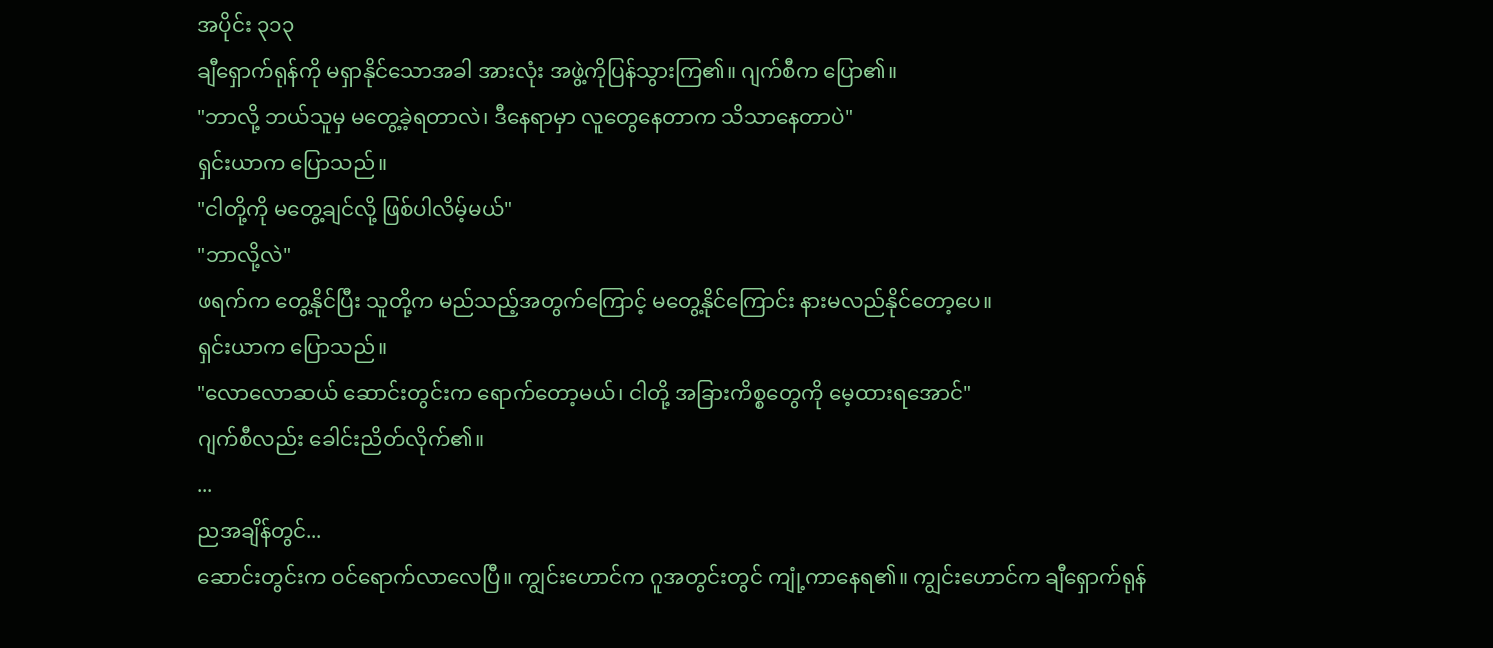အပိုင်း ၃၁၃
ချီရှောက်ရုန်ကို မရှာနိုင်သောအခါ အားလုံး အဖွဲ့ကိုပြန်သွားကြ၏။ ဂျက်စီက ပြော၏။
"ဘာလို့ ဘယ်သူမှ မတွေ့ခဲ့ရတာလဲ၊ ဒီနေရာမှာ လူတွေနေတာက သိသာနေတာပဲ"
ရှင်းယာက ပြောသည်။
"ငါတို့ကို မတွေ့ချင်လို့ ဖြစ်ပါလိမ့်မယ်"
"ဘာလို့လဲ"
ဖရက်က တွေ့နိုင်ပြီး သူတို့က မည်သည့်အတွက်ကြောင့် မတွေ့နိုင်ကြောင်း နားမလည်နိုင်တော့ပေ။
ရှင်းယာက ပြောသည်။
"လောလောဆယ် ဆောင်းတွင်းက ရောက်တော့မယ်၊ ငါတို့ အခြားကိစ္စတွေကို မေ့ထားရအောင်"
ဂျက်စီလည်း ခေါင်းညိတ်လိုက်၏။
...
ညအချိန်တွင်...
ဆောင်းတွင်းက ဝင်ရောက်လာလေပြီ။ ကျွင်းဟောင်က ဂူအတွင်းတွင် ကျုံ့ကာနေရ၏။ ကျွင်းဟောင်က ချီရှောက်ရုန်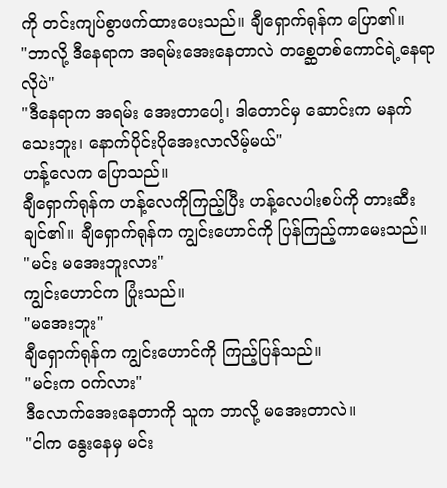ကို တင်းကျပ်စွာဖက်ထားပေးသည်။ ချီရှောက်ရုန်က ပြော၏။
"ဘာလို့ ဒီနေရာက အရမ်းအေးနေတာလဲ တစ္ဆေတစ်ကောင်ရဲ့နေရာလိုပဲ"
"ဒီနေရာက အရမ်း အေးတာပေါ့၊ ဒါတောင်မှ ဆောင်းက မနက်သေးဘူး၊ နောက်ပိုင်းပိုအေးလာလိမ့်မယ်"
ဟန့်လေက ပြောသည်။
ချီရှောက်ရုန်က ဟန့်လေကိုကြည့်ပြီး ဟန့်လေပါးစပ်ကို တားဆီးချင်၏။ ချီရှောက်ရုန်က ကျွင်းဟောင်ကို ပြန်ကြည့်ကာမေးသည်။
"မင်း မအေးဘူးလား"
ကျွင်းဟောင်က ပြုံးသည်။
"မအေးဘူး"
ချီရှောက်ရုန်က ကျွင်းဟောင်ကို ကြည့်ပြန်သည်။
"မင်းက ဝက်လား"
ဒီလောက်အေးနေတာကို သူက ဘာလို့ မအေးတာလဲ။
"ငါက နွေးနေမှ မင်း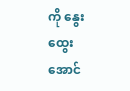ကို နွေးထွေးအောင်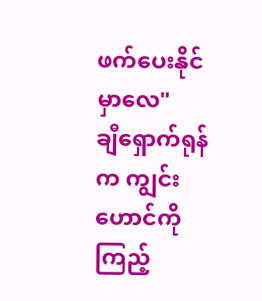ဖက်ပေးနိုင်မှာလေ"
ချီရှောက်ရုန်က ကျွင်းဟောင်ကို ကြည့်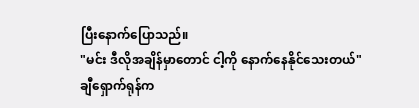ပြီးနောက်ပြောသည်။
"မင်း ဒီလိုအချိန်မှာတောင် ငါ့ကို နောက်နေနိုင်သေးတယ်"
ချီရှောက်ရုန်က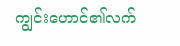ကျွင်းဟောင်၏လက်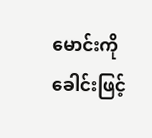မောင်းကို ခေါင်းဖြင့်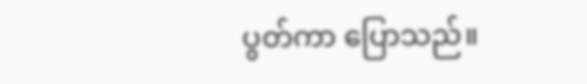ပွတ်ကာ ပြောသည်။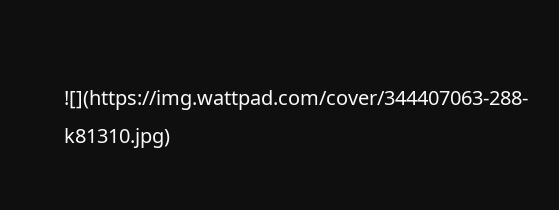![](https://img.wattpad.com/cover/344407063-288-k81310.jpg)